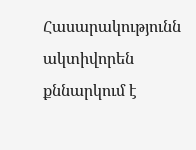Հասարակությունն ակտիվորեն քննարկում է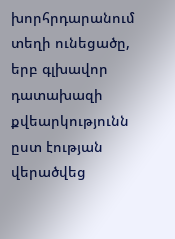խորհրդարանում տեղի ունեցածը, երբ գլխավոր դատախազի քվեարկությունն ըստ էության վերածվեց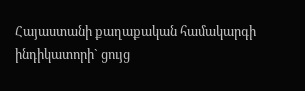Հայաստանի քաղաքական համակարգի ինդիկատորի` ցույց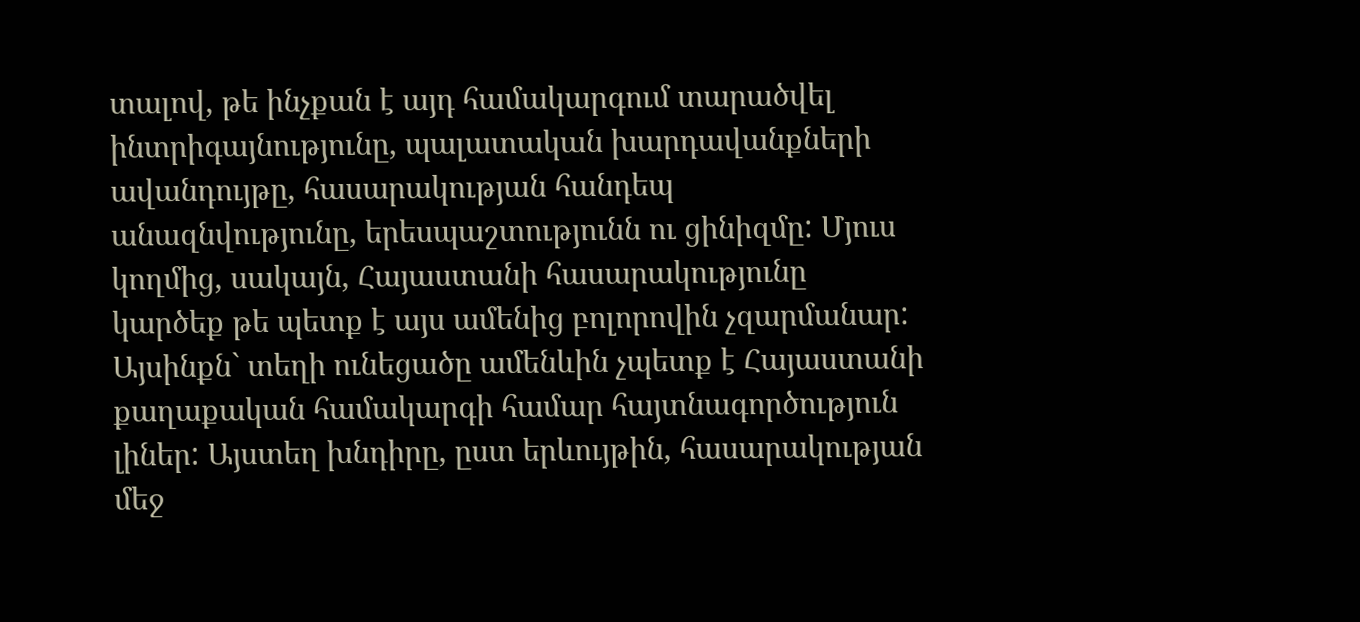տալով, թե ինչքան է այդ համակարգում տարածվել ինտրիգայնությունը, պալատական խարդավանքների ավանդույթը, հասարակության հանդեպ անազնվությունը, երեսպաշտությունն ու ցինիզմը: Մյուս կողմից, սակայն, Հայաստանի հասարակությունը կարծեք թե պետք է այս ամենից բոլորովին չզարմանար: Այսինքն` տեղի ունեցածը ամենևին չպետք է Հայաստանի քաղաքական համակարգի համար հայտնագործություն լիներ: Այստեղ խնդիրը, ըստ երևույթին, հասարակության մեջ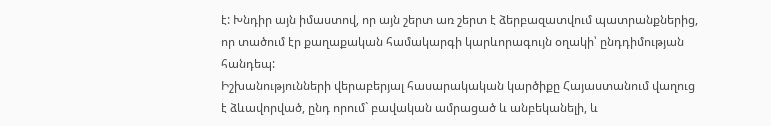է: Խնդիր այն իմաստով, որ այն շերտ առ շերտ է ձերբազատվում պատրանքներից, որ տածում էր քաղաքական համակարգի կարևորագույն օղակի՝ ընդդիմության հանդեպ:
Իշխանությունների վերաբերյալ հասարակական կարծիքը Հայաստանում վաղուց է ձևավորված, ընդ որում` բավական ամրացած և անբեկանելի, և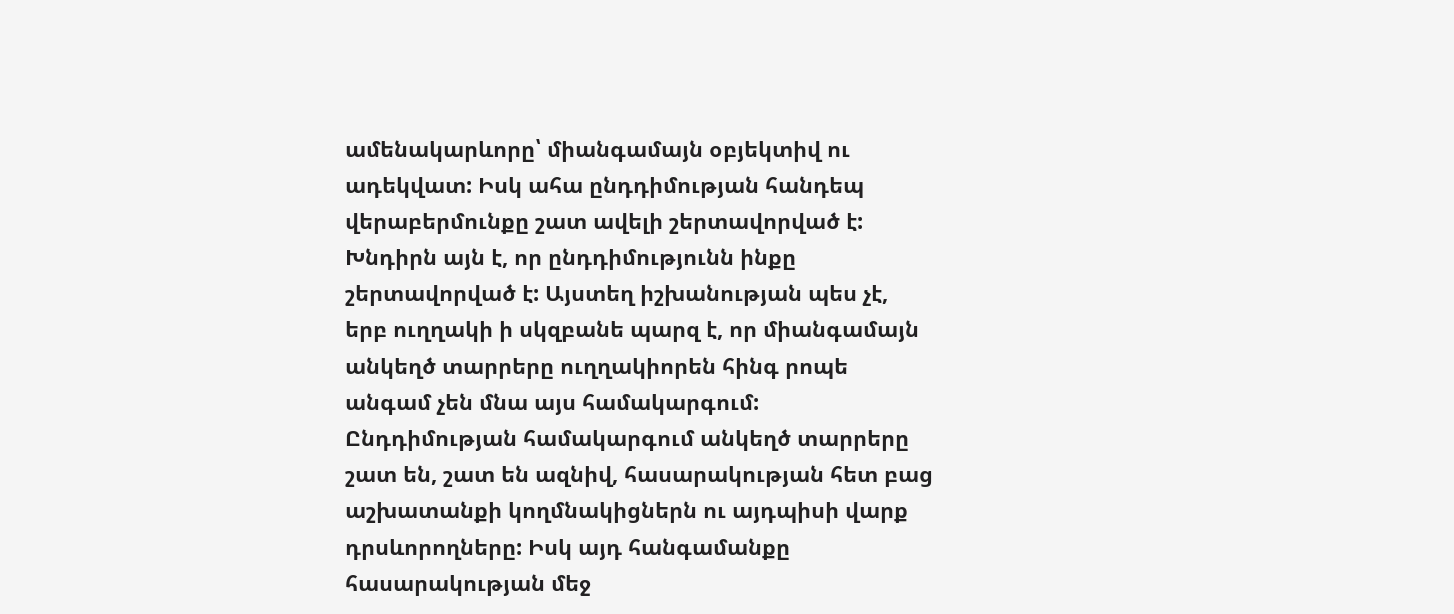ամենակարևորը՝ միանգամայն օբյեկտիվ ու ադեկվատ: Իսկ ահա ընդդիմության հանդեպ վերաբերմունքը շատ ավելի շերտավորված է: Խնդիրն այն է, որ ընդդիմությունն ինքը շերտավորված է: Այստեղ իշխանության պես չէ, երբ ուղղակի ի սկզբանե պարզ է, որ միանգամայն անկեղծ տարրերը ուղղակիորեն հինգ րոպե անգամ չեն մնա այս համակարգում: Ընդդիմության համակարգում անկեղծ տարրերը շատ են, շատ են ազնիվ, հասարակության հետ բաց աշխատանքի կողմնակիցներն ու այդպիսի վարք դրսևորողները: Իսկ այդ հանգամանքը հասարակության մեջ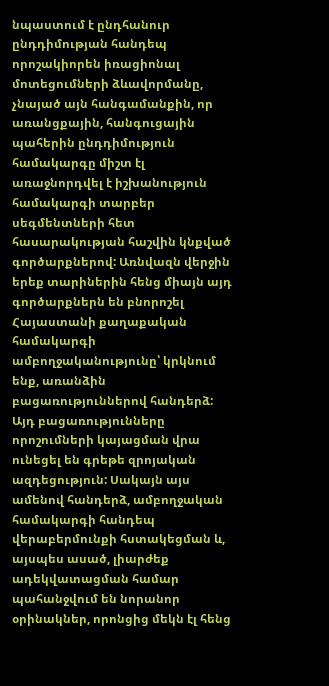նպաստում է ընդհանուր ընդդիմության հանդեպ որոշակիորեն իռացիոնալ մոտեցումների ձևավորմանը, չնայած այն հանգամանքին, որ առանցքային, հանգուցային պահերին ընդդիմություն համակարգը միշտ էլ առաջնորդվել է իշխանություն համակարգի տարբեր սեգմենտների հետ հասարակության հաշվին կնքված գործարքներով: Առնվազն վերջին երեք տարիներին հենց միայն այդ գործարքներն են բնորոշել Հայաստանի քաղաքական համակարգի ամբողջականությունը՝ կրկնում ենք, առանձին բացառություններով հանդերձ: Այդ բացառությունները որոշումների կայացման վրա ունեցել են գրեթե զրոյական ազդեցություն: Սակայն այս ամենով հանդերձ, ամբողջական համակարգի հանդեպ վերաբերմունքի հստակեցման և, այսպես ասած, լիարժեք ադեկվատացման համար պահանջվում են նորանոր օրինակներ, որոնցից մեկն էլ հենց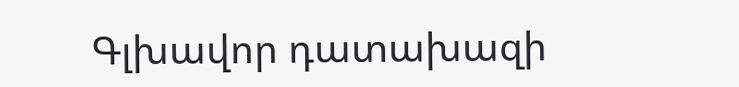Գլխավոր դատախազի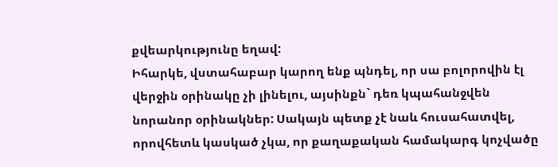քվեարկությունը եղավ:
Իհարկե, վստահաբար կարող ենք պնդել, որ սա բոլորովին էլ վերջին օրինակը չի լինելու, այսինքն` դեռ կպահանջվեն նորանոր օրինակներ: Սակայն պետք չէ նաև հուսահատվել, որովհետև կասկած չկա, որ քաղաքական համակարգ կոչվածը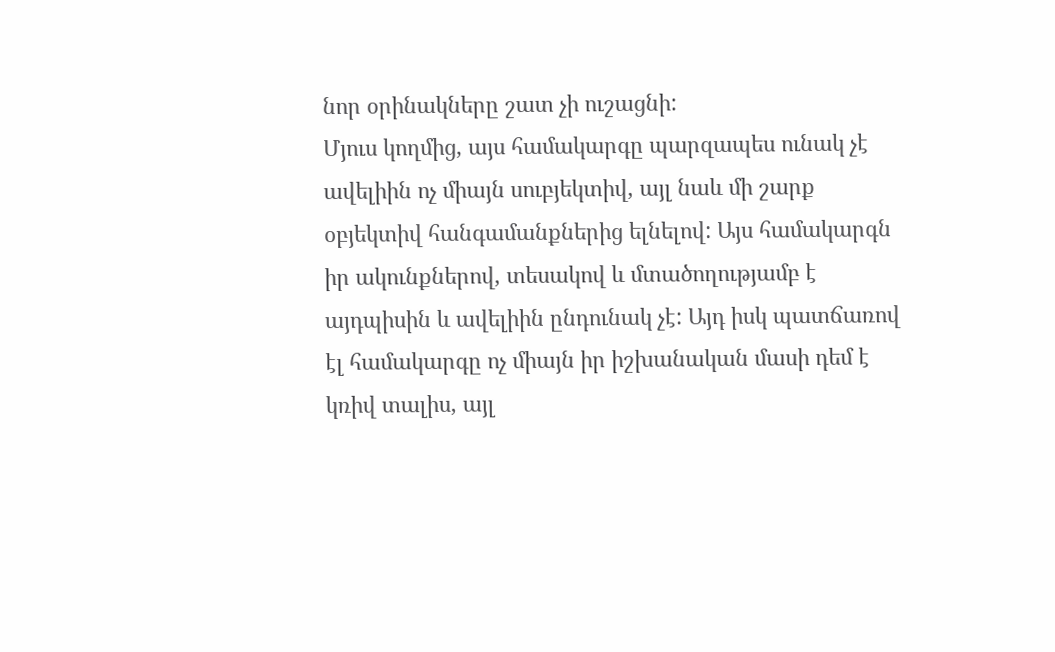նոր օրինակները շատ չի ուշացնի:
Մյուս կողմից, այս համակարգը պարզապես ունակ չէ ավելիին ոչ միայն սուբյեկտիվ, այլ նաև մի շարք օբյեկտիվ հանգամանքներից ելնելով: Այս համակարգն իր ակունքներով, տեսակով և մտածողությամբ է այդպիսին և ավելիին ընդունակ չէ: Այդ իսկ պատճառով էլ համակարգը ոչ միայն իր իշխանական մասի դեմ է կռիվ տալիս, այլ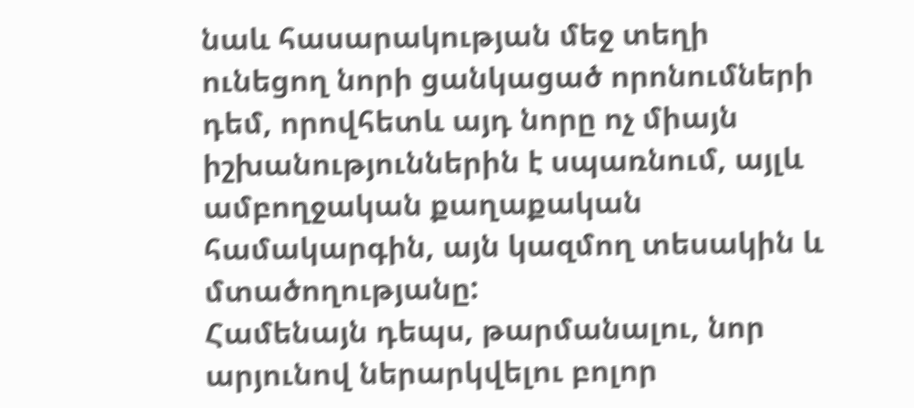նաև հասարակության մեջ տեղի ունեցող նորի ցանկացած որոնումների դեմ, որովհետև այդ նորը ոչ միայն իշխանություններին է սպառնում, այլև ամբողջական քաղաքական համակարգին, այն կազմող տեսակին և մտածողությանը:
Համենայն դեպս, թարմանալու, նոր արյունով ներարկվելու բոլոր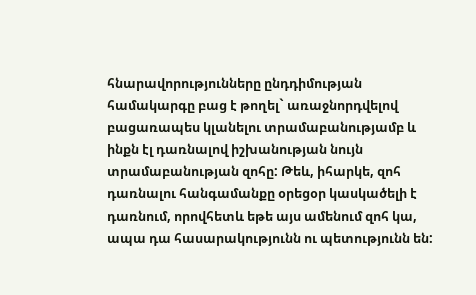հնարավորությունները ընդդիմության համակարգը բաց է թողել` առաջնորդվելով բացառապես կլանելու տրամաբանությամբ և ինքն էլ դառնալով իշխանության նույն տրամաբանության զոհը: Թեև, իհարկե, զոհ դառնալու հանգամանքը օրեցօր կասկածելի է դառնում, որովհետև եթե այս ամենում զոհ կա, ապա դա հասարակությունն ու պետությունն են: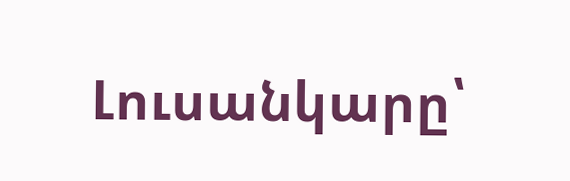Լուսանկարը՝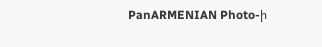PanARMENIAN Photo-ի